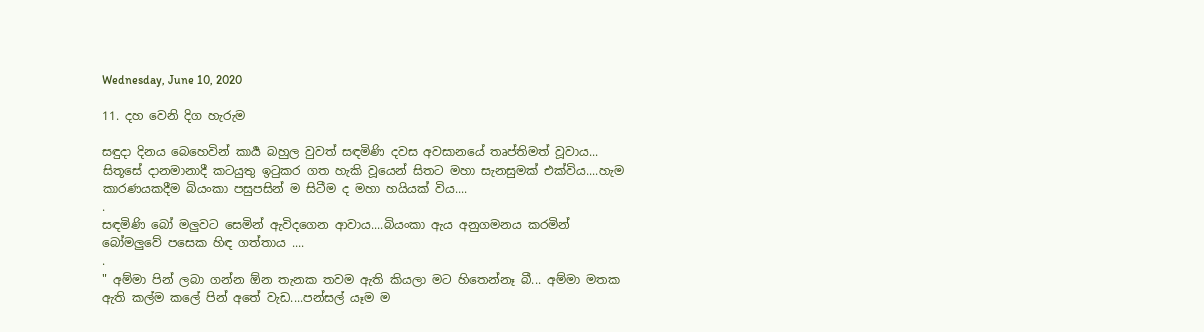Wednesday, June 10, 2020

11. දහ වෙනි දිග හැරුම

සඳුදා දිනය බෙහෙවින් කාර්‍ය බහුල වුවත් සඳමිණි දවස අවසානයේ තෘප්තිමත් වූවාය... සිතූසේ දානමානාදී කටයුතු ඉටුකර ගත හැකි වූයෙන් සිතට මහා සැනසුමක් එක්විය....හැම කාරණයකදීම බියංකා පසුපසින් ම සිටීම ද මහා හයියක් විය....
.
සඳමිණි බෝ මලුවට සෙමින් ඇවිදගෙන ආවාය....බියංකා ඇය අනුගමනය කරමින් බෝමලුවේ පසෙක හිඳ ගත්තාය ....
.
" අම්මා පින් ලබා ගන්න ඕන තැනක තවම ඇති කියලා මට හිතෙන්නෑ බී... අම්මා මතක ඇති කල්ම කලේ පින් අතේ වැඩ....පන්සල් යෑම ම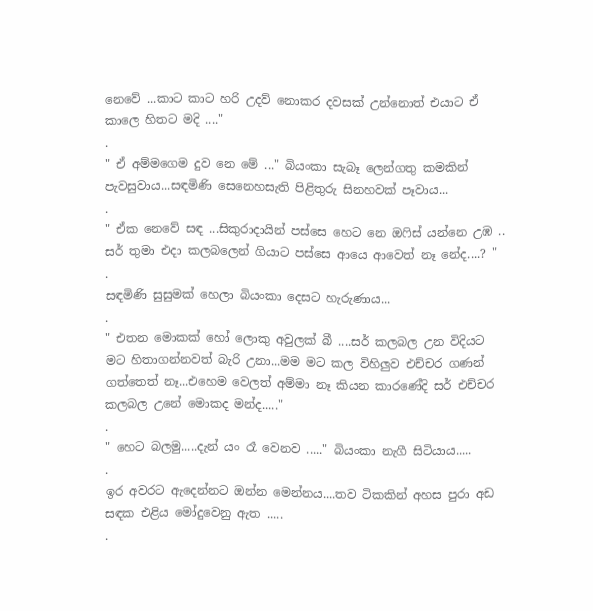නෙවේ ...කාට කාට හරි උදව් නොකර දවසක් උන්නොත් එයාට ඒ කාලෙ හිතට මදි ...."
.
" ඒ අම්මගෙම දුව නෙ මේ ..." බියංකා සැබෑ ලෙන්ගතු කමකින් පැවසුවාය...සඳමිණි සෙනෙහසැති පිළිතුරු සිනහවක් පෑවාය...
.
" ඒක නෙවේ සඳ ...සිකුරාදායින් පස්සෙ හෙට නෙ ඔෆිස් යන්නෙ උඹ .. සර් තුමා එදා කලබලෙන් ගියාට පස්සෙ ආයෙ ආවෙත් නෑ නේද....? "
.
සඳමිණි සුසුමක් හෙලා බියංකා දෙසට හැරුණාය...
.
" එතන මොකක් හෝ ලොකු අවුලක් බී ....සර් කලබල උන විදියට මට හිතාගන්නවත් බැරි උනා...මම මට කල විහිලුව එච්චර ගණන් ගත්තෙත් නෑ...එහෙම වෙලත් අම්මා නෑ කියන කාරණේදි සර් එච්චර කලබල උනේ මොකද මන්ද....."
.
" හෙට බලමු.....දැන් යං රෑ වෙනව ....." බියංකා නැගී සිටියාය.....
.
ඉර අවරට ඇදෙන්නට ඔන්න මෙන්නය....තව ටිකකින් අහස පුරා අඩ සඳක එළිය මෝදුවෙනු ඇත .....
.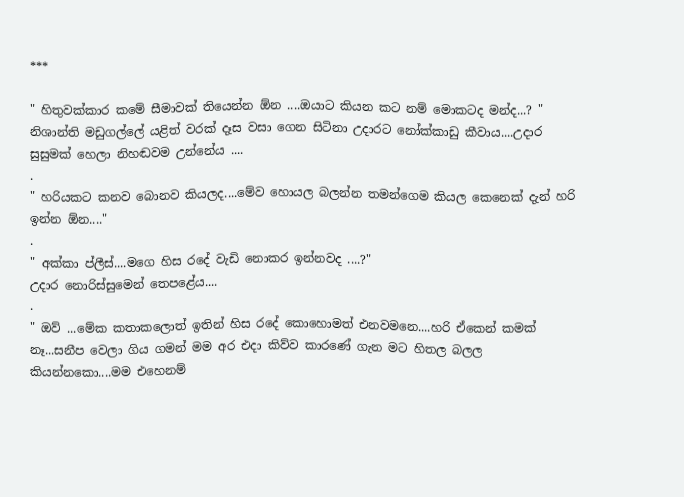***

" හිතුවක්කාර කමේ සීමාවක් තියෙන්න ඕන ....ඔයාට කියන කට නම් මොකටද මන්ද...? " නිශාන්ති මඩුගල්ලේ යළිත් වරක් දෑස වසා ගෙන සිටිනා උදාරට නෝක්කාඩු කීවාය....උදාර සුසුමක් හෙලා නිහඬවම උන්නේය ....
.
" හරියකට කනව බොනව කියලද....මේව හොයල බලන්න තමන්ගෙම කියල කෙනෙක් දැන් හරි ඉන්න ඕන...."
.
" අක්කා ප්ලීස්....මගෙ හිස රදේ වැඩි නොකර ඉන්නවද ....?"
උදාර නොරිස්සුමෙන් තෙපළේය....
.
" ඔව් ...මේක කතාකලොත් ඉතින් හිස රදේ කොහොමත් එනවමනෙ....හරි ඒකෙන් කමක් නෑ...සනීප වෙලා ගිය ගමන් මම අර එදා කිව්ව කාරණේ ගැන මට හිතල බලල කියන්නකො....මම එහෙනම්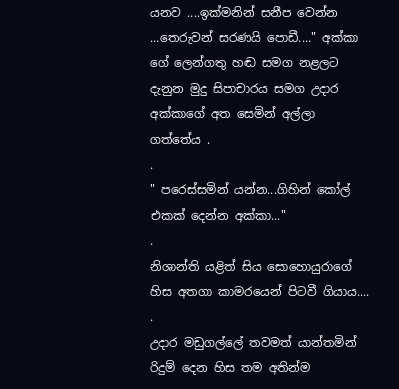යනව ....ඉක්මනින් සනීප වෙන්න ...තෙරුවන් සරණයි පොඩී...." අක්කා ගේ ලෙන්ගතු හඬ සමග නළලට දැනුන මුදු සිපාචාරය සමග උදාර අක්කාගේ අත සෙමින් අල්ලා ගත්තේය .
.
" පරෙස්සමින් යන්න...ගිහින් කෝල් එකක් දෙන්න අක්කා..."
.
නිශාන්ති යළිත් සිය සොහොයුරාගේ හිස අතගා කාමරයෙන් පිටවී ගියාය....
.
උදාර මඩුගල්ලේ තවමත් යාන්තමින් රිදුම් දෙන හිස තම අතින්ම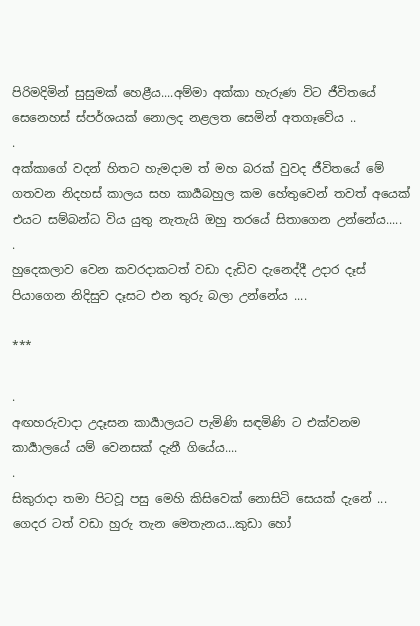පිරිමදිමින් සුසුමක් හෙළීය....අම්මා අක්කා හැරුණ විට ජීවිතයේ සෙනෙහස් ස්පර්ශයක් නොලද නළලත සෙමින් අතගෑවේය ..
.
අක්කාගේ වදන් හිතට හැමදාම ත් මහ බරක් වුවද ජීවිතයේ මේ ගතවන නිදහස් කාලය සහ කාර්‍යබහුල කම හේතුවෙන් තවත් අයෙක් එයට සම්බන්ධ විය යුතු නැතැයි ඔහු තරයේ සිතාගෙන උන්නේය.....
.
හුදෙකලාව වෙන කවරදාකටත් වඩා දැඩිව දැනෙද්දී උදාර දෑස් පියාගෙන නිදිසුව දෑසට එන තුරු බලා උන්නේය ....

***

.
අඟහරුවාදා උදෑසන කාර්‍යාලයට පැමිණි සඳමිණි ට එක්වනම කාර්‍යාලයේ යම් වෙනසක් දැනී ගියේය....
.
සිකුරාදා තමා පිටවූ පසු මෙහි කිසිවෙක් නොසිටි සෙයක් දැනේ ... ගෙදර ටත් වඩා හුරු තැන මෙතැනය...කුඩා හෝ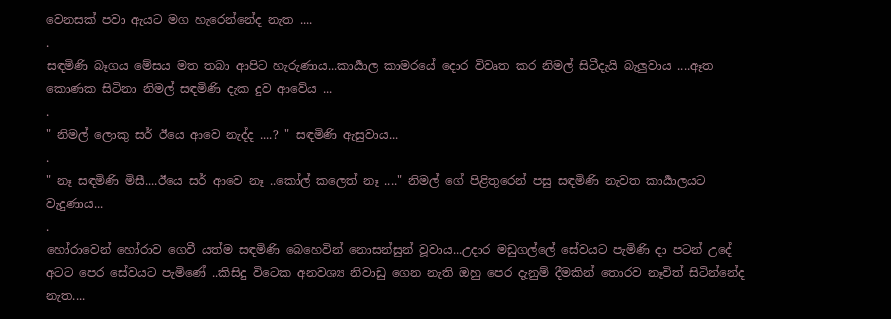වෙනසක් පවා ඇයට මග හැරෙන්නේද නැත ....
.
සඳමිණි බෑගය මේසය මත තබා ආපිට හැරුණාය...කාර්‍යාල කාමරයේ දොර විවෘත කර නිමල් සිටීදැයි බැලුවාය ....ඈත කොණක සිටිනා නිමල් සඳමිණි දැක දුව ආවේය ...
.
" නිමල් ලොකු සර් ඊයෙ ආවෙ නැද්ද ....? " සඳමිණි ඇසුවාය...
.
" නෑ සඳමිණි මිසී....ඊයෙ සර් ආවෙ නෑ ..කෝල් කලෙත් නෑ ...." නිමල් ගේ පිළිතුරෙන් පසු සඳමිණි නැවත කාර්‍යාලයට වැදුණාය...
.
හෝරාවෙන් හෝරාව ගෙවී යත්ම සඳමිණි බෙහෙවින් නොසන්සුන් වූවාය...උදාර මඩුගල්ලේ සේවයට පැමිණි දා පටන් උදේ අටට පෙර සේවයට පැමිණේ ..කිසිදු විටෙක අනවශ්‍ය නිවාඩු ගෙන නැති ඔහු පෙර දැනුම් දීමකින් තොරව නෑවිත් සිටින්නේද නැත....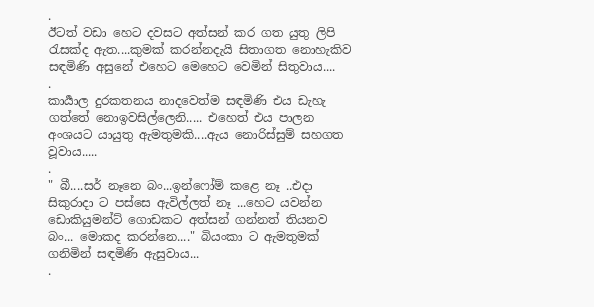.
ඊටත් වඩා හෙට දවසට අත්සන් කර ගත යුතු ලිපි රැසක්ද ඇත....කුමක් කරන්නදැයි සිතාගත නොහැකිව සඳමිණි අසුනේ එහෙට මෙහෙට වෙමින් සිතුවාය....
.
කාර්‍යාල දුරකතනය නාදවෙත්ම සඳමිණි එය ඩැහැ ගත්තේ නොඉවසිල්ලෙනි..... එහෙත් එය පාලන අංශයට යායුතු ඇමතුමකි....ඇය නොරිස්සුම් සහගත වූවාය.....
.
" බී....සර් නෑනෙ බං...ඉන්ෆෝම් කළෙ නෑ ..එදා සිකුරාදා ට පස්සෙ ඇවිල්ලත් නෑ ...හෙට යවන්න ඩොකියුමන්ට් ගොඩකට අත්සන් ගන්නත් තියනව බං... මොකද කරන්නෙ...." බියංකා ට ඇමතුමක් ගනිමින් සඳමිණි ඇසුවාය...
.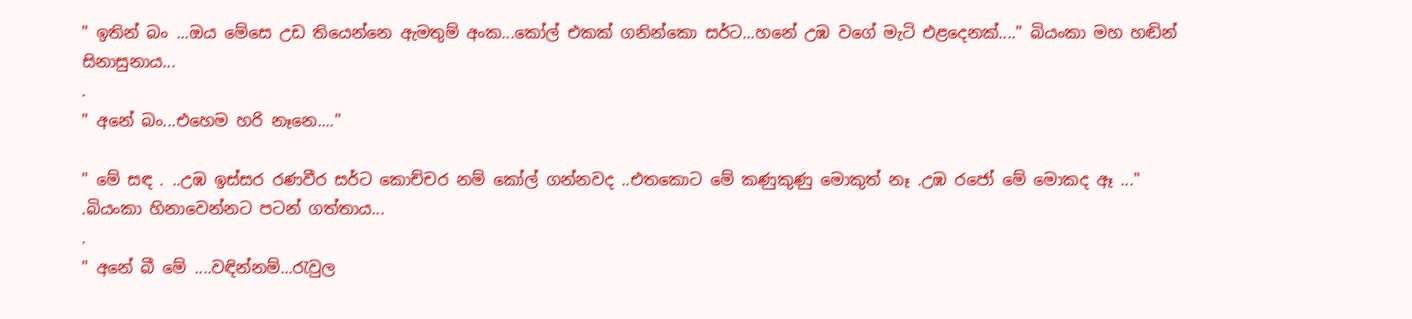" ඉතින් බං ...ඔය මේසෙ උඩ තියෙන්නෙ ඇමතුම් අංක...කෝල් එකක් ගනින්කො සර්ට...හනේ උඹ වගේ මැටි එළදෙනක්...." බියංකා මහ හඬින් සිනාසුනාය...
.
" අනේ බං...එහෙම හරි නෑනෙ...."

" මේ සඳ . ..උඹ ඉස්සර රණවීර සර්ට කොච්චර නම් කෝල් ගන්නවද ..එතකොට මේ කණුකුණු මොකුත් නෑ .උඹ රජෝ මේ මොකද ඈ ..."
.බියංකා හිනාවෙන්නට පටන් ගත්තාය...
.
" අනේ බී මේ ....වඳින්නම්...රැවුල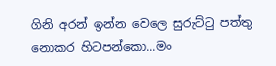ගිනි අරන් ඉන්න වෙලෙ සුරුට්ටු පත්තු නොකර හිටපන්කො...මං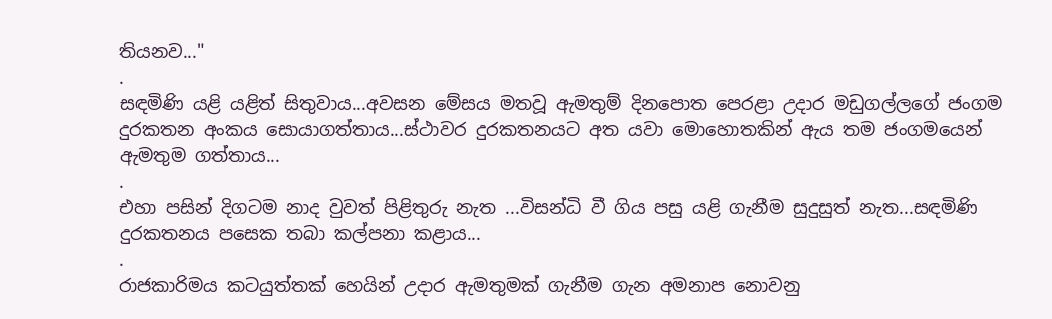තියනව..."
.
සඳමිණි යළි යළිත් සිතුවාය...අවසන මේසය මතවූ ඇමතුම් දිනපොත පෙරළා උදාර මඩුගල්ලගේ ජංගම දුරකතන අංකය සොයාගත්තාය...ස්ථාවර දුරකතනයට අත යවා මොහොතකින් ඇය තම ජංගමයෙන් ඇමතුම ගත්තාය...
.
එහා පසින් දිගටම නාද වුවත් පිළිතුරු නැත ...විසන්ධි වී ගිය පසු යළි ගැනීම සුදුසුත් නැත...සඳමිණි දුරකතනය පසෙක තබා කල්පනා කළාය...
.
රාජකාරිමය කටයුත්තක් හෙයින් උදාර ඇමතුමක් ගැනීම ගැන අමනාප නොවනු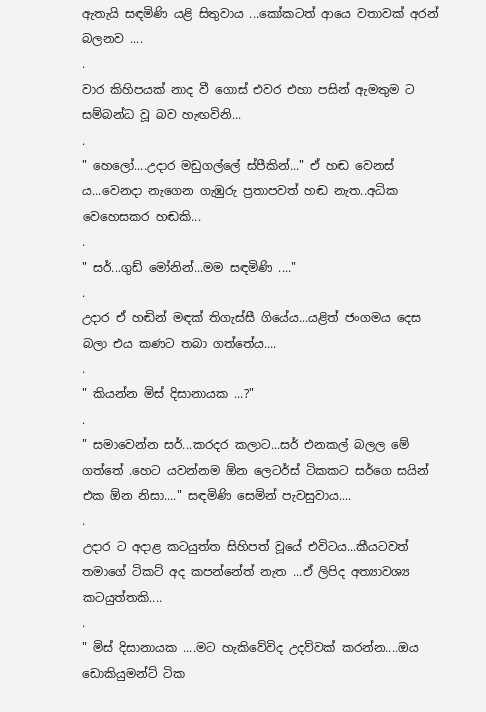ඇතැයි සඳමිණි යළි සිතුවාය ...කෝකටත් ආයෙ වතාවක් අරන් බලනව ....
.
වාර කිහිපයක් නාද වී ගොස් එවර එහා පසින් ඇමතුම ට සම්බන්ධ වූ බව හැඟවිනි...
.
" හෙලෝ....උදාර මඩුගල්ලේ ස්පීකින්..." ඒ හඬ වෙනස්‍ ය...වෙනදා නැගෙන ගැඹුරු ප්‍රතාපවත් හඬ නැත..අධික වෙහෙසකර හඬකි...
.
" සර්...ගුඩ් මෝනින්...මම සඳමිණි ...."
.
උදාර ඒ හඬින් මඳක් තිගැස්සී ගියේය...යළිත් ජංගමය දෙස බලා එය කණට තබා ගත්තේය....
.
" කියන්න මිස් දිසානායක ...?"
.
" සමාවෙන්න සර්...කරදර කලාට...සර් එනකල් බලල මේ ගත්තේ .හෙට යවන්නම ඕන ලෙටර්ස් ටිකකට සර්ගෙ සයින් එක ඕන නිසා...." සඳමිණි සෙමින් පැවසුවාය....
.
උදාර ට අදාළ කටයුත්ත සිහිපත් වූයේ එවිටය...කීයටවත් තමාගේ ටිකට් අද කපන්නේත් නැත ...ඒ ලිපිද අත්‍යාවශ්‍ය කටයුත්තකි....
.
" මිස් දිසානායක ....මට හැකිවේවිද උදව්වක් කරන්න....ඔය ඩොකියුමන්ට් ටික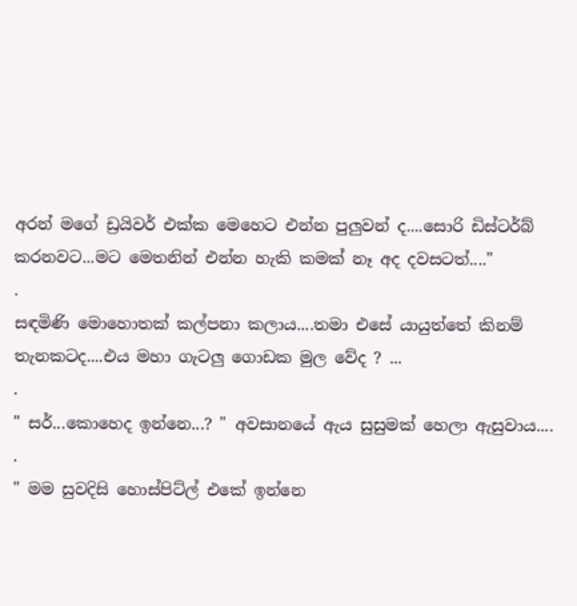අරන් මගේ ඩ්‍රයිවර් එක්ක මෙහෙට එන්න පුලුවන් ද....සොරි ඩිස්ටර්බ් කරනවට...මට මෙතනින් එන්න හැකි කමක් නෑ අද දවසටත්...."
.
සඳමිණි මොහොතක් කල්පනා කලාය....තමා එසේ යායුත්තේ කිනම් තැනකටද....එය මහා ගැටලු ගොඩක මුල වේද ? ...
.
" සර්...කොහෙද ඉන්නෙ...? " අවසානයේ ඇය සුසුමක් හෙලා ඇසුවාය....
.
" මම සුවදිසි හොස්පිට්ල් එකේ ඉන්නෙ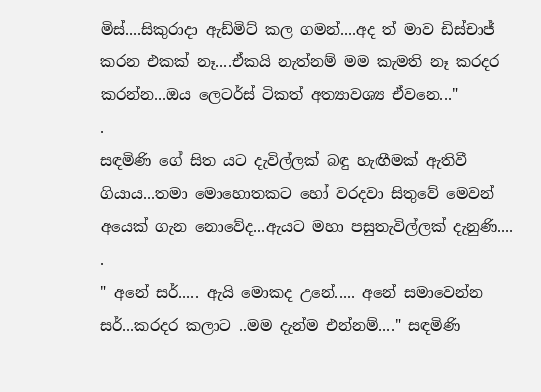මිස්....සිකුරාදා ඇඩ්මිට් කල ගමන්....අද ත් මාව ඩිස්චාජ් කරන එකක් නෑ....ඒකයි නැත්නම් මම කැමති නෑ කරදර කරන්න...ඔය ලෙටර්ස් ටිකත් අත්‍යාවශ්‍ය ඒවනෙ..."
.
සඳමිණි ගේ සිත යට දැවිල්ලක් බඳු හැඟීමක් ඇතිවී ගියාය...තමා මොහොතකට හෝ වරදවා සිතුවේ මෙවන් අයෙක් ගැන නොවේද...ඇයට මහා පසුතැවිල්ලක් දැනුණි....
.
" අනේ සර්..... ඇයි මොකද උනේ..... අනේ සමාවෙන්න සර්...කරදර කලාට ..මම දැන්ම එන්නම්...." සඳමිණි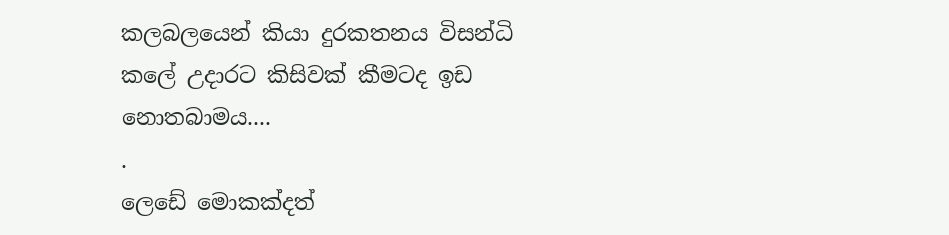කලබලයෙන් කියා දුරකතනය විසන්ධි කලේ උදාරට කිසිවක් කීමටද ඉඩ නොතබාමය....
.
ලෙඩේ මොකක්දත්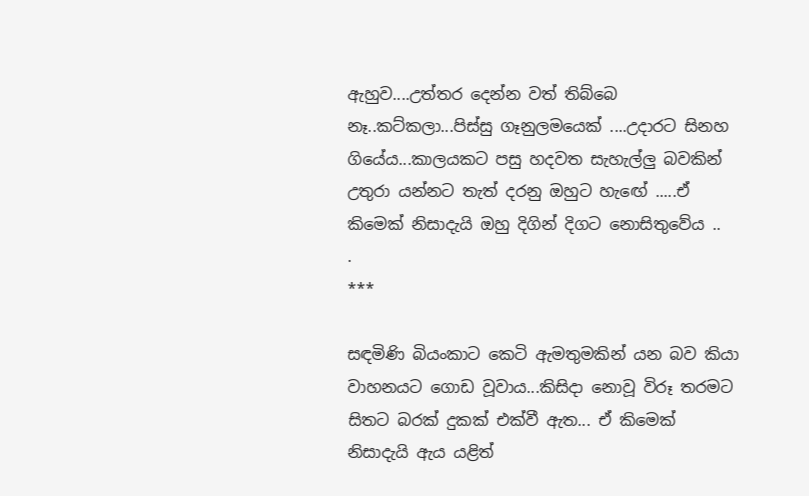ඇහුව....උත්තර දෙන්න වත් තිබ්බෙ නෑ..කට්කලා...පිස්සු ගෑනුලමයෙක් ....උදාරට සිනහ ගියේය...කාලයකට පසු හදවත සැහැල්ලු බවකින් උතුරා යන්නට තැත් දරනු ඔහුට හැඟේ .....ඒ කිමෙක් නිසාදැයි ඔහු දිගින් දිගට නොසිතුවේය ..
.
***

සඳමිණි බියංකාට කෙටි ඇමතුමකින් යන බව කියා වාහනයට ගොඩ වූවාය...කිසිදා නොවූ විරූ තරමට සිතට බරක් දුකක් එක්වී ඇත... ඒ කිමෙක් නිසාදැයි ඇය යළිත්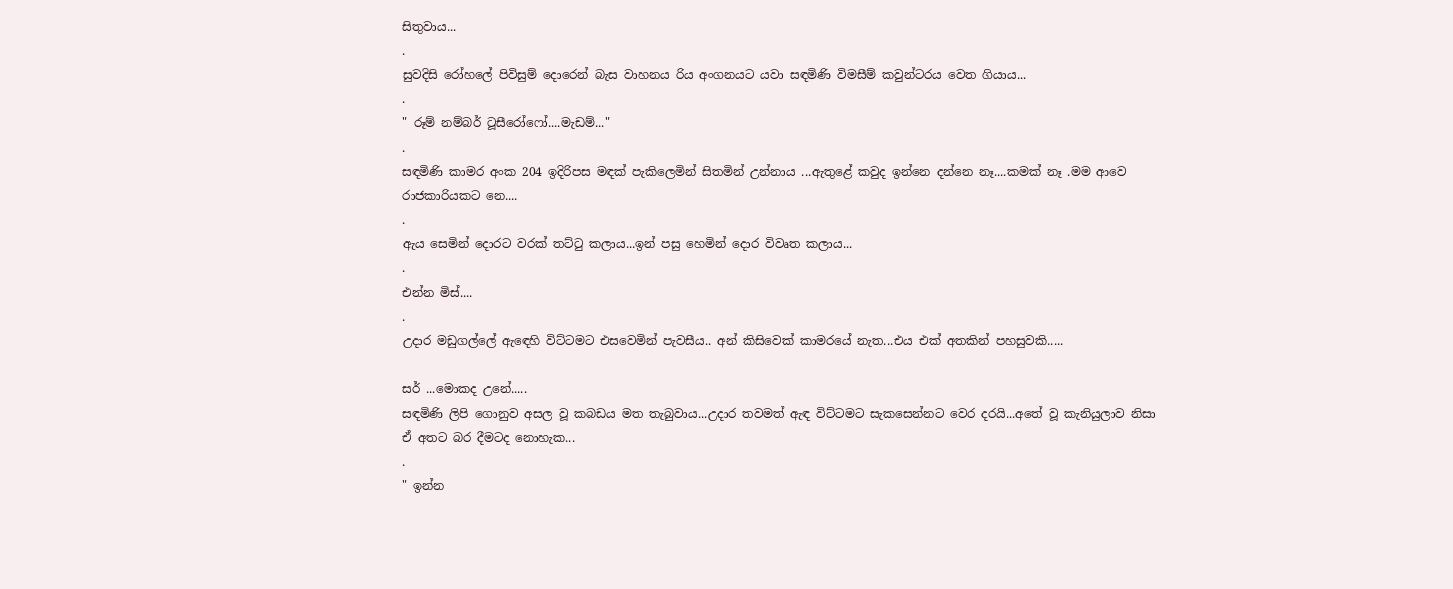සිතුවාය...
.
සුවදිසි රෝහලේ පිවිසුම් දොරෙන් බැස වාහනය රිය අංගනයට යවා සඳමිණි විමසීම් කවුන්ටරය වෙත ගියාය...
.
" රූම් නම්බර් ටූසීරෝෆෝ....මැඩම්..."
.
සඳමිණි කාමර අංක 204 ඉදිරිපස මඳක් පැකිලෙමින් සිතමින් උන්නාය ...ඇතුළේ කවුද ඉන්නෙ දන්නෙ නෑ....කමක් නෑ .මම ආවෙ රාජකාරියකට නෙ....
.
ඇය සෙමින් දොරට වරක් තට්ටු කලාය...ඉන් පසු හෙමින් දොර විවෘත කලාය...
.
එන්න මිස්....
.
උදාර මඩුගල්ලේ ඇඳෙහි විට්ටමට එසවෙමින් පැවසීය.. අන් කිසිවෙක් කාමරයේ නැත...එය එක් අතකින් පහසුවකි.....

සර් ...මොකද උනේ.....
සඳමිණි ලිපි ගොනුව අසල වූ කබඩය මත තැබුවාය...උදාර තවමත් ඇඳ විට්ටමට සැකසෙන්නට වෙර දරයි...අතේ වූ කැනියුලාව නිසා ඒ අතට බර දීමටද නොහැක...
.
" ඉන්න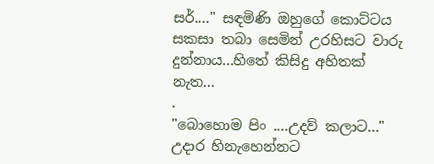සර්...." සඳමිණි ඔහුගේ කොට්ටය සකසා තබා සෙමින් උරහිසට වාරු දුන්නාය...හිතේ කිසිදු අහිතක් නැත...
.
"බොහොම පිං ....උදව් කලාට..." උදාර හිනැහෙන්නට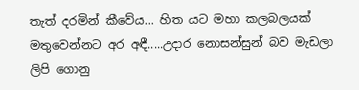තැත් දරමින් කීවේය... හිත යට මහා කලබලයක් මතුවෙන්නට අර අඳී.....උදාර නොසන්සුන් බව මැඩලා ලිපි ගොනු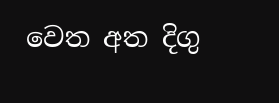වෙත අත දිගු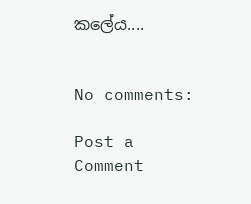කලේය....


No comments:

Post a Comment